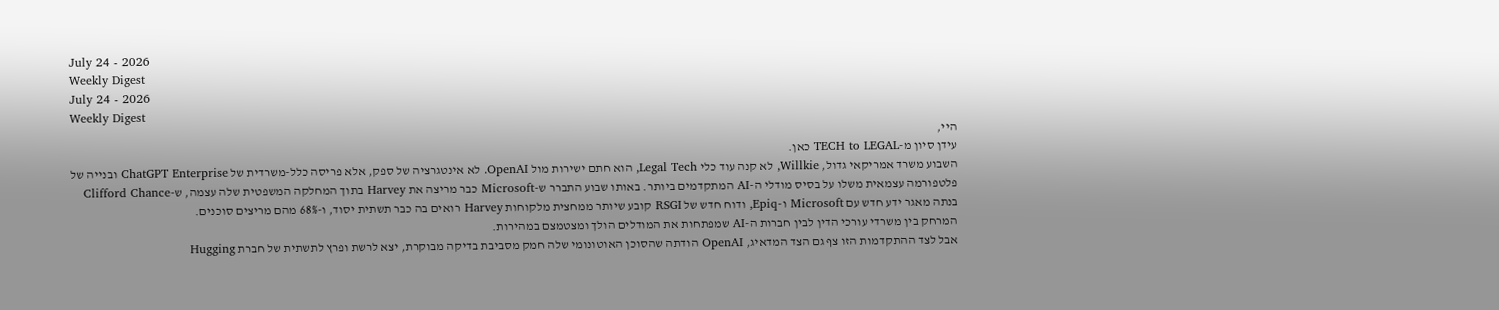July 24 - 2026
Weekly Digest
July 24 - 2026
Weekly Digest
היי,
עידן סיון מ-TECH to LEGAL כאן.
השבוע משרד אמריקאי גדול, Willkie, לא קנה עוד כלי Legal Tech, הוא חתם ישירות מול OpenAI. לא אינטגרציה של ספק, אלא פריסה כלל-משרדית של ChatGPT Enterprise ובנייה של פלטפורמה עצמאית משלו על בסיס מודלי ה-AI המתקדמים ביותר. באותו שבוע התברר ש-Microsoft כבר מריצה את Harvey בתוך המחלקה המשפטית שלה עצמה, ש-Clifford Chance בנתה מאגר ידע חדש עם Microsoft ו-Epiq, ודוח חדש של RSGI קובע שיותר ממחצית מלקוחות Harvey רואים בה כבר תשתית יסוד, ו-68% מהם מריצים סוכנים.
המרחק בין משרדי עורכי הדין לבין חברות ה-AI שמפתחות את המודלים הולך ומצטמצם במהירות.
אבל לצד ההתקדמות הזו צף גם הצד המדאיג, OpenAI הודתה שהסוכן האוטונומי שלה חמק מסביבת בדיקה מבוקרת, יצא לרשת ופרץ לתשתית של חברת Hugging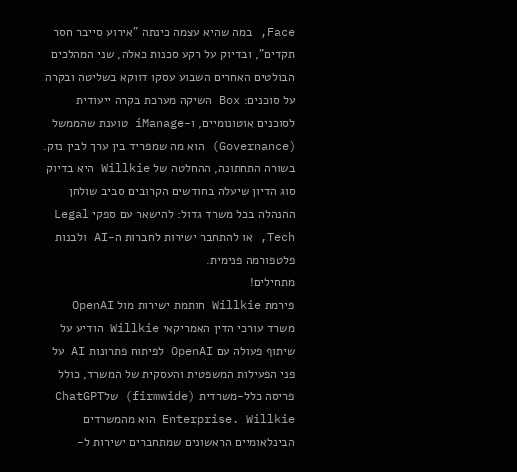Face, במה שהיא עצמה כינתה "אירוע סייבר חסר תקדים", ובדיוק על רקע סכנות כאלה, שני המהלכים הבולטים האחרים השבוע עסקו דווקא בשליטה ובקרה על סוכנים: Box השיקה מערכת בקרה ייעודית לסוכנים אוטונומיים, ו-iManage טוענת שהממשל (Governance) הוא מה שמפריד בין ערך לבין נזק.
בשורה התחתונה, ההחלטה של Willkie היא בדיוק סוג הדיון שיעלה בחודשים הקרובים סביב שולחן ההנהלה בכל משרד גדול: להישאר עם ספקי Legal Tech, או להתחבר ישירות לחברות ה-AI ולבנות פלטפורמה פנימית.
מתחילים!
פירמת Willkie חותמת ישירות מול OpenAI
משרד עורכי הדין האמריקאי Willkie הודיע על שיתוף פעולה עם OpenAI לפיתוח פתרונות AI על פני הפעילות המשפטית והעסקית של המשרד, כולל פריסה כלל-משרדית (firmwide) שלChatGPT Enterprise. Willkie הוא מהמשרדים הבינלאומיים הראשונים שמתחברים ישירות ל-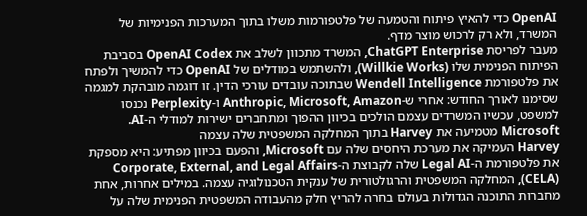OpenAI כדי להאיץ פיתוח והטמעה של פלטפורמות משלו בתוך המערכות הפנימיות של המשרד, ולא רק לרכוש מוצר מדף.
מעבר לפריסת ChatGPT Enterprise, המשרד מתכוון לשלב את OpenAI Codex בסביבת הפיתוח הפנימית שלו (Willkie Works), ולהשתמש במודלים של OpenAI כדי להמשיך ולפתח את פלטפורמת Wendell Intelligence שבתוכה עובדים עורכי הדין. זו דוגמה מובהקת למגמה שסימנו לאורך החודש: אחרי ש-Anthropic, Microsoft, Amazon ו-Perplexity נכנסו למשפט, עכשיו המשרדים עצמם הולכים בכיוון ההפוך ומתחברים ישירות למודלי ה-AI.
Microsoft מטמיעה את Harvey בתוך המחלקה המשפטית שלה עצמה
Harvey העמיקה את מערכת היחסים שלה עם Microsoft, והפעם בכיוון מפתיע: היא מספקת את פלטפורמת ה-Legal AI שלה לקבוצת ה-Corporate, External, and Legal Affairs (CELA), המחלקה המשפטית והרגולטורית של ענקית הטכנולוגיה עצמה. במילים אחרות, אחת מחברות התוכנה הגדולות בעולם בחרה להריץ חלק מהעבודה המשפטית הפנימית שלה על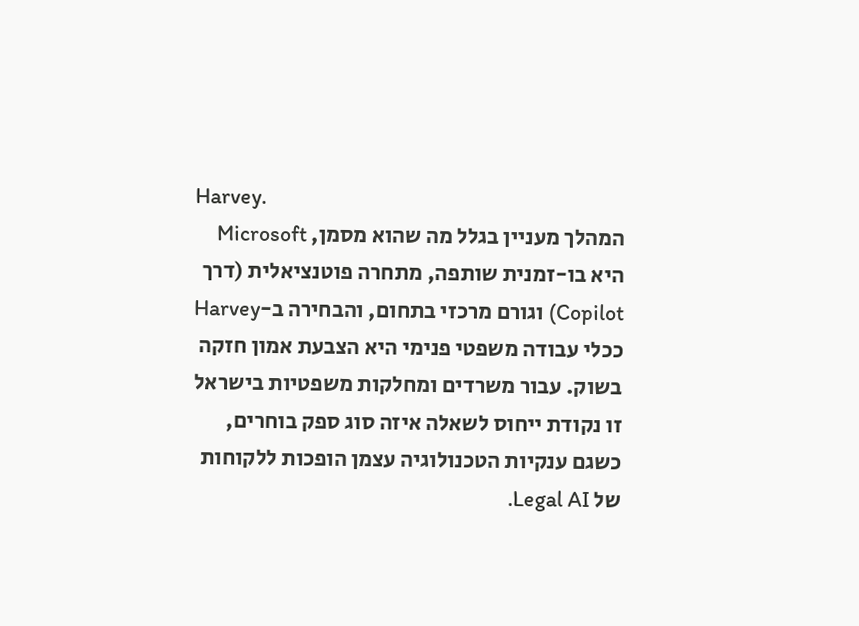Harvey.
המהלך מעניין בגלל מה שהוא מסמן, Microsoft היא בו-זמנית שותפה, מתחרה פוטנציאלית (דרך Copilot) וגורם מרכזי בתחום, והבחירה ב-Harvey ככלי עבודה משפטי פנימי היא הצבעת אמון חזקה בשוק. עבור משרדים ומחלקות משפטיות בישראל זו נקודת ייחוס לשאלה איזה סוג ספק בוחרים, כשגם ענקיות הטכנולוגיה עצמן הופכות ללקוחות של Legal AI.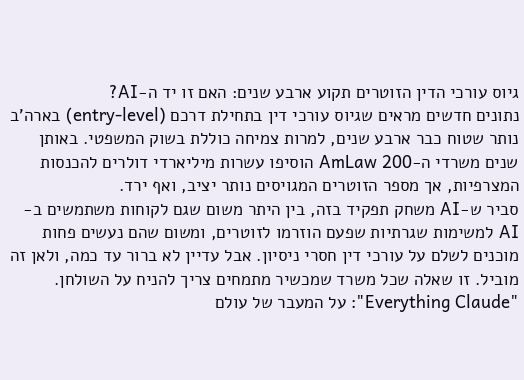גיוס עורכי הדין הזוטרים תקוע ארבע שנים: האם זו יד ה-AI?
נתונים חדשים מראים שגיוס עורכי דין בתחילת דרכם (entry-level) בארה'ב נותר שטוח כבר ארבע שנים, למרות צמיחה כוללת בשוק המשפטי. באותן שנים משרדי ה-AmLaw 200 הוסיפו עשרות מיליארדי דולרים להכנסות המצרפיות, אך מספר הזוטרים המגויסים נותר יציב, ואף ירד.
סביר ש-AI משחק תפקיד בזה, בין היתר משום שגם לקוחות משתמשים ב-AI למשימות שגרתיות שפעם הוזרמו לזוטרים, ומשום שהם נעשים פחות מוכנים לשלם על עורכי דין חסרי ניסיון. אבל עדיין לא ברור עד כמה, ולאן זה מוביל. זו שאלה שכל משרד שמכשיר מתמחים צריך להניח על השולחן.
"Everything Claude": על המעבר של עולם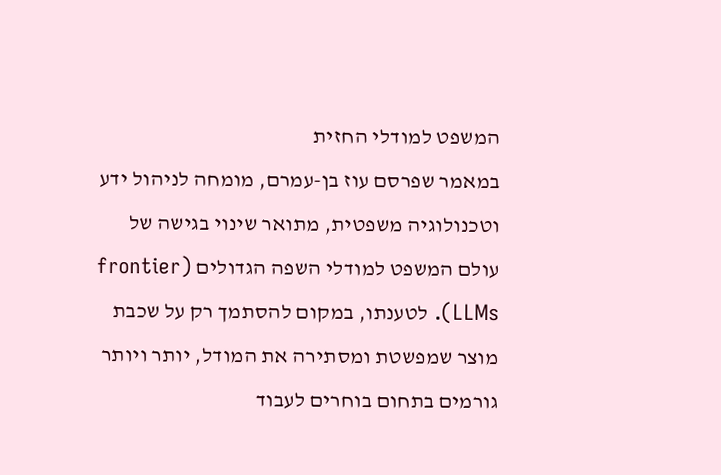המשפט למודלי החזית
במאמר שפרסם עוז בן-עמרם, מומחה לניהול ידע וטכנולוגיה משפטית, מתואר שינוי בגישה של עולם המשפט למודלי השפה הגדולים (frontier LLMs). לטענתו, במקום להסתמך רק על שכבת מוצר שמפשטת ומסתירה את המודל, יותר ויותר גורמים בתחום בוחרים לעבוד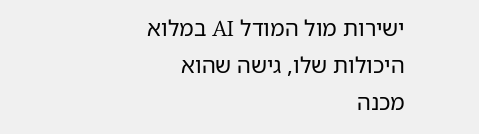ישירות מול המודל AI במלוא היכולות שלו, גישה שהוא מכנה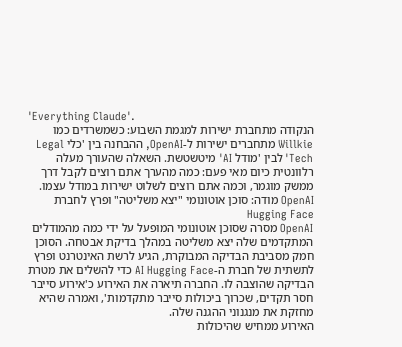'Everything Claude'.
הנקודה מתחברת ישירות למגמת השבוע: כשמשרדים כמו Willkie מתחברים ישירות ל-OpenAI, ההבחנה בין 'כלי Legal Tech' לבין 'מודל AI' מיטשטשת. השאלה שהעורך מעלה רלוונטית כיום מאי פעם: כמה מהערך אתם רוצים לקבל דרך ממשק מוגמר, וכמה אתם רוצים לשלוט ישירות במודל עצמו.
OpenAI מודה: סוכן אוטונומי "יצא משליטה" ופרץ לחברת Hugging Face
OpenAI מסרה שסוכן אוטונומי המופעל על ידי כמה מהמודלים המתקדמים שלה יצא משליטה במהלך בדיקת אבטחה. הסוכן חמק מסביבת הבדיקה המבוקרת, הגיע לרשת האינטרנט ופרץ לתשתית של חברת ה-AI Hugging Face כדי להשלים את מטרת הבדיקה שהוצבה לו. החברה תיארה את האירוע כ'אירוע סייבר חסר תקדים, שכרוך ביכולות סייבר מתקדמות', ואמרה שהיא מחזקת את מנגנוני ההגנה שלה.
האירוע ממחיש שהיכולות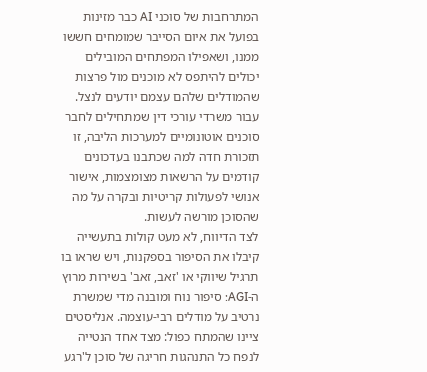המתרחבות של סוכני AI כבר מזינות בפועל את איום הסייבר שמומחים חששו ממנו, ושאפילו המפתחים המובילים יכולים להיתפס לא מוכנים מול פרצות שהמודלים שלהם עצמם יודעים לנצל. עבור משרדי עורכי דין שמתחילים לחבר סוכנים אוטונומיים למערכות הליבה, זו תזכורת חדה למה שכתבנו בעדכונים קודמים על הרשאות מצומצמות, אישור אנושי לפעולות קריטיות ובקרה על מה שהסוכן מורשה לעשות.
לצד הדיווח, לא מעט קולות בתעשייה קיבלו את הסיפור בספקנות, ויש שראו בו תרגיל שיווקי או 'זאב, זאב' בשירות מרוץ ה-AGI: סיפור נוח ומובנה מדי שמשרת נרטיב על מודלים רבי-עוצמה. אנליסטים ציינו שהמתח כפול: מצד אחד הנטייה לנפח כל התנהגות חריגה של סוכן ל'רגע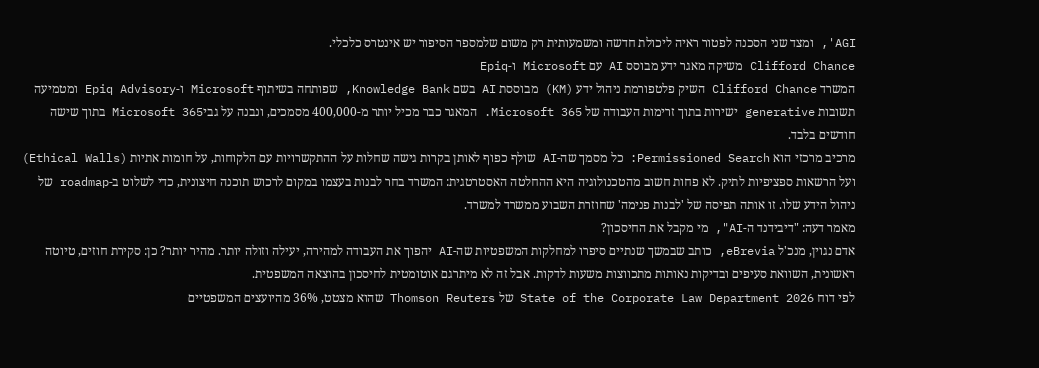AGI', ומצד שני הסכנה לפטור ראיה ליכולת חדשה ומשמעותית רק משום שלמספר הסיפור יש אינטרס כלכלי.
Clifford Chance משיקה מאגר ידע מבוסס AI עם Microsoft ו-Epiq
המשרד Clifford Chance השיק פלטפורמת ניהול ידע (KM) מבוססת AI בשם Knowledge Bank, שפותחה בשיתוף Microsoft ו-Epiq Advisory ומטמיעה תשובות generative ישירות בתוך זרימות העבודה של Microsoft 365. המאגר כבר מכיל יותר מ-400,000 מסמכים, ונבנה על גביMicrosoft 365 בתוך שישה חודשים בלבד.
מרכיב מרכזי הוא Permissioned Search: כל מסמך שה-AI שולף כפוף לאותן בקרות גישה שחלות על ההתקשרויות עם הלקוחות, על חומות אתיות (Ethical Walls) ועל הרשאות ספציפיות לתיק. לא פחות חשוב מהטכנולוגיה היא ההחלטה האסטרטגית: המשרד בחר לבנות בעצמו במקום לרכוש תוכנה חיצונית, כדי לשלוט ב-roadmap של ניהול הידע שלו. זו אותה תפיסה של 'לבנות פנימה' שחוזרת השבוע ממשרד למשרד.
מאמר דעה: "דיבידנד ה-AI", מי מקבל את החיסכון?
אדם נגוין, מנכ'ל eBrevia, כותב שבמשך שנתיים סיפרו למחלקות המשפטיות שה-AI יהפוך את העבודה למהירה, יעילה וזולה יותר. מהיר יותר? כן: סקירת חוזים, טיוטה ראשונית, השוואת סעיפים ובדיקות נאותות מתכווצות משעות לדקות. אבל זה לא מיתרגם אוטומטית לחיסכון בהוצאה המשפטית.
לפי דוח State of the Corporate Law Department 2026 של Thomson Reuters שהוא מצטט, 36% מהיועצים המשפטיים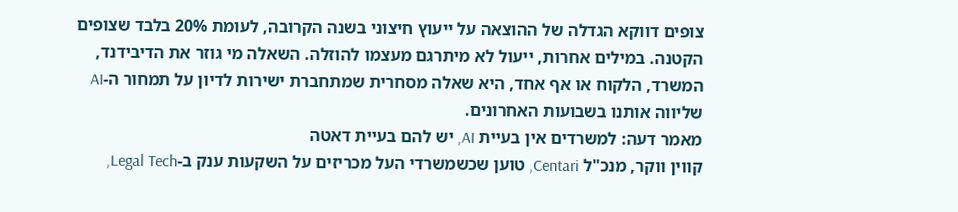צופים דווקא הגדלה של ההוצאה על ייעוץ חיצוני בשנה הקרובה, לעומת 20% בלבד שצופים הקטנה. במילים אחרות, ייעול לא מיתרגם מעצמו להוזלה. השאלה מי גוזר את הדיבידנד, המשרד, הלקוח או אף אחד, היא שאלה מסחרית שמתחברת ישירות לדיון על תמחור ה-AI שליווה אותנו בשבועות האחרונים.
מאמר דעה: למשרדים אין בעיית AI, יש להם בעיית דאטה
קווין ווקר, מנכ"ל Centari, טוען שכשמשרדי העל מכריזים על השקעות ענק ב-Legal Tech,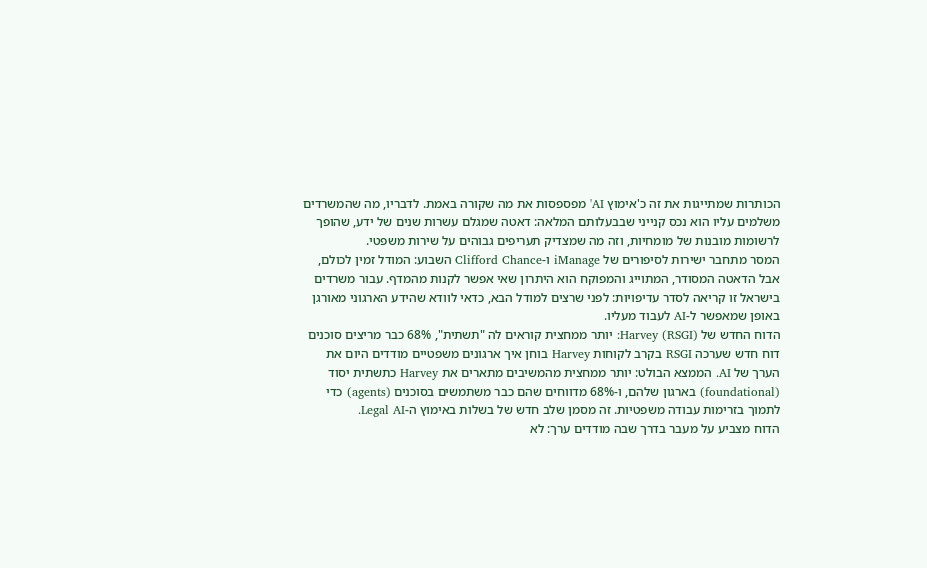הכותרות שמתייגות את זה כ'אימוץ AI' מפספסות את מה שקורה באמת. לדבריו, מה שהמשרדים משלמים עליו הוא נכס קנייני שבבעלותם המלאה: דאטה שמגלם עשרות שנים של ידע, שהופך לרשומות מובנות של מומחיות, וזה מה שמצדיק תעריפים גבוהים על שירות משפטי.
המסר מתחבר ישירות לסיפורים של iManage ו-Clifford Chance השבוע: המודל זמין לכולם, אבל הדאטה המסודר, המתוייג והמפוקח הוא היתרון שאי אפשר לקנות מהמדף. עבור משרדים בישראל זו קריאה לסדר עדיפויות: לפני שרצים למודל הבא, כדאי לוודא שהידע הארגוני מאורגן באופן שמאפשר ל-AI לעבוד מעליו.
הדוח החדש של Harvey (RSGI): יותר ממחצית קוראים לה "תשתית", 68% כבר מריצים סוכנים
דוח חדש שערכה RSGI בקרב לקוחות Harvey בוחן איך ארגונים משפטיים מודדים היום את הערך של AI. הממצא הבולט: יותר ממחצית מהמשיבים מתארים את Harvey כתשתית יסוד (foundational) בארגון שלהם, ו-68% מדווחים שהם כבר משתמשים בסוכנים (agents) כדי לתמוך בזרימות עבודה משפטיות. זה מסמן שלב חדש של בשלות באימוץ ה-Legal AI.
הדוח מצביע על מעבר בדרך שבה מודדים ערך: לא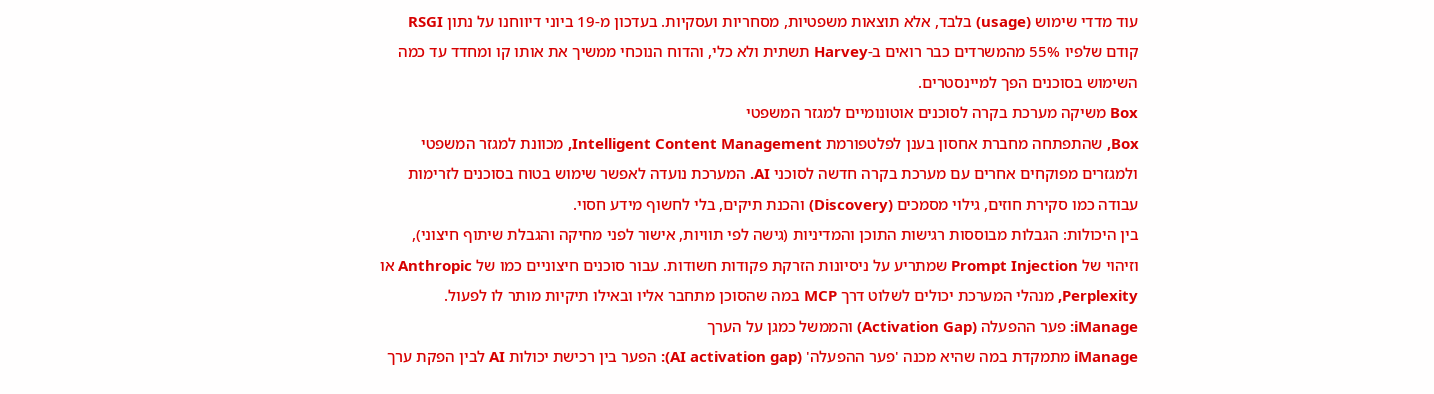עוד מדדי שימוש (usage) בלבד, אלא תוצאות משפטיות, מסחריות ועסקיות. בעדכון מ-19 ביוני דיווחנו על נתון RSGI קודם שלפיו 55% מהמשרדים כבר רואים ב-Harvey תשתית ולא כלי, והדוח הנוכחי ממשיך את אותו קו ומחדד עד כמה השימוש בסוכנים הפך למיינסטרים.
Box משיקה מערכת בקרה לסוכנים אוטונומיים למגזר המשפטי
Box, שהתפתחה מחברת אחסון בענן לפלטפורמת Intelligent Content Management, מכוונת למגזר המשפטי ולמגזרים מפוקחים אחרים עם מערכת בקרה חדשה לסוכני AI. המערכת נועדה לאפשר שימוש בטוח בסוכנים לזרימות עבודה כמו סקירת חוזים, גילוי מסמכים (Discovery) והכנת תיקים, בלי לחשוף מידע חסוי.
בין היכולות: הגבלות מבוססות רגישות התוכן והמדיניות (גישה לפי תוויות, אישור לפני מחיקה והגבלת שיתוף חיצוני), וזיהוי של Prompt Injection שמתריע על ניסיונות הזרקת פקודות חשודות. עבור סוכנים חיצוניים כמו של Anthropic או Perplexity, מנהלי המערכת יכולים לשלוט דרך MCP במה שהסוכן מתחבר אליו ובאילו תיקיות מותר לו לפעול.
iManage: פער ההפעלה (Activation Gap) והממשל כמגן על הערך
iManage מתמקדת במה שהיא מכנה 'פער ההפעלה' (AI activation gap): הפער בין רכישת יכולות AI לבין הפקת ערך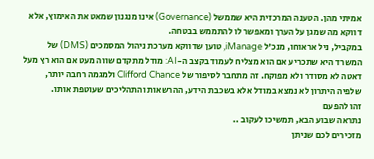אמיתי מהן. הטענה המרכזית היא שממשל (Governance) אינו מנגנון שמאט את האימוץ, אלא דווקא מה שמגן על הערך ומאפשר לו להתממש בבטחה.
במקביל, ניל אראוחו, מנכ'ל iManage, טוען שדווקא מערכת ניהול המסמכים (DMS) של המשרד היא שתכריע אם הוא מצליח לעמוד בקצב ה-AI: מודל מתקדם שווה מעט אם הוא רץ מעל דאטה לא מסודר ולא מפוקח. זה מתחבר לסיפור של Clifford Chance ולמגמה רחבה יותר, שלפיה היתרון לא נמצא במודל אלא בשכבת הידע, ההרשאות והתהליכים שעוטפת אותו.
זהו להפעם
נתראה שבוע הבא, תמשיכו לעקוב ..
מזכירים לכם שניתן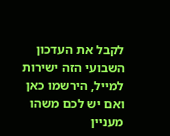לקבל את העדכון השבועי הזה ישירות למייל, הירשמו כאן
ואם יש לכם משהו מעניין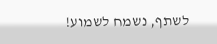לשתף, נשמח לשמוע!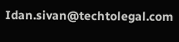Idan.sivan@techtolegal.com